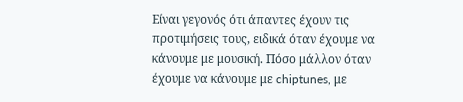Είναι γεγονός ότι άπαντες έχουν τις προτιμήσεις τους, ειδικά όταν έχουμε να κάνουμε με μουσική. Πόσο μάλλον όταν έχουμε να κάνουμε με chiptunes, με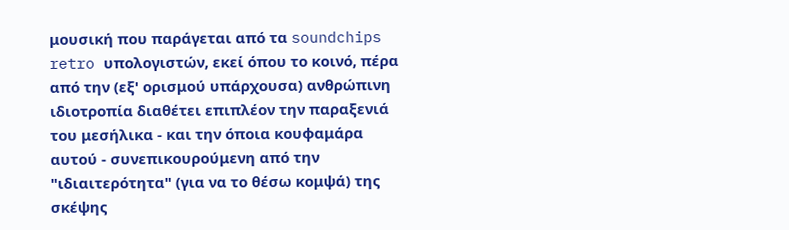μουσική που παράγεται από τα soundchips retro υπολογιστών, εκεί όπου το κοινό, πέρα από την (εξ' ορισμού υπάρχουσα) ανθρώπινη ιδιοτροπία διαθέτει επιπλέον την παραξενιά του μεσήλικα - και την όποια κουφαμάρα αυτού - συνεπικουρούμενη από την "ιδιαιτερότητα" (για να το θέσω κομψά) της σκέψης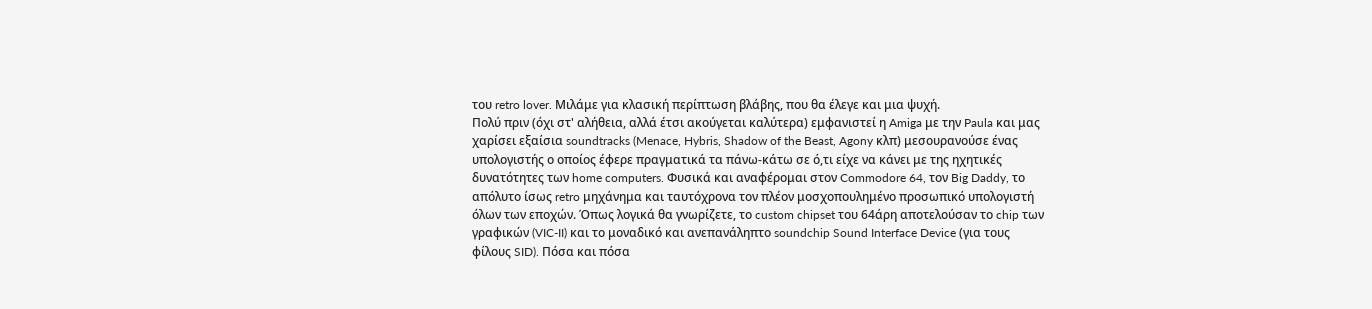του retro lover. Μιλάμε για κλασική περίπτωση βλάβης, που θα έλεγε και μια ψυχή.
Πολύ πριν (όχι στ' αλήθεια, αλλά έτσι ακούγεται καλύτερα) εμφανιστεί η Amiga με την Paula και μας χαρίσει εξαίσια soundtracks (Menace, Hybris, Shadow of the Beast, Agony κλπ) μεσουρανούσε ένας υπολογιστής ο οποίος έφερε πραγματικά τα πάνω-κάτω σε ό,τι είχε να κάνει με της ηχητικές δυνατότητες των home computers. Φυσικά και αναφέρομαι στον Commodore 64, τον Big Daddy, το απόλυτο ίσως retro μηχάνημα και ταυτόχρονα τον πλέον μοσχοπουλημένο προσωπικό υπολογιστή όλων των εποχών. Όπως λογικά θα γνωρίζετε, το custom chipset του 64άρη αποτελούσαν το chip των γραφικών (VIC-II) και το μοναδικό και ανεπανάληπτο soundchip Sound Interface Device (για τους φίλους SID). Πόσα και πόσα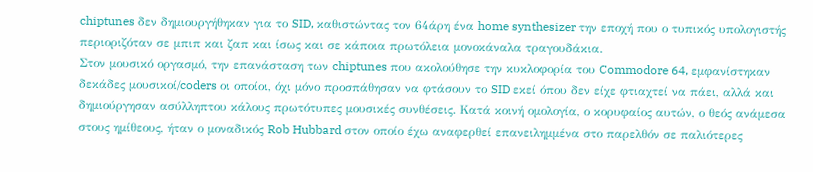chiptunes δεν δημιουργήθηκαν για το SID, καθιστώντας τον 64άρη ένα home synthesizer την εποχή που ο τυπικός υπολογιστής περιοριζόταν σε μπιπ και ζαπ και ίσως και σε κάποια πρωτόλεια μονοκάναλα τραγουδάκια.
Στον μουσικό οργασμό, την επανάσταση των chiptunes που ακολούθησε την κυκλοφορία του Commodore 64, εμφανίστηκαν δεκάδες μουσικοί/coders οι οποίοι, όχι μόνο προσπάθησαν να φτάσουν το SID εκεί όπου δεν είχε φτιαχτεί να πάει, αλλά και δημιούργησαν ασύλληπτου κάλους πρωτότυπες μουσικές συνθέσεις. Κατά κοινή ομολογία, ο κορυφαίος αυτών, ο θεός ανάμεσα στους ημίθεους, ήταν ο μοναδικός Rob Hubbard στον οποίο έχω αναφερθεί επανειλημμένα στο παρελθόν σε παλιότερες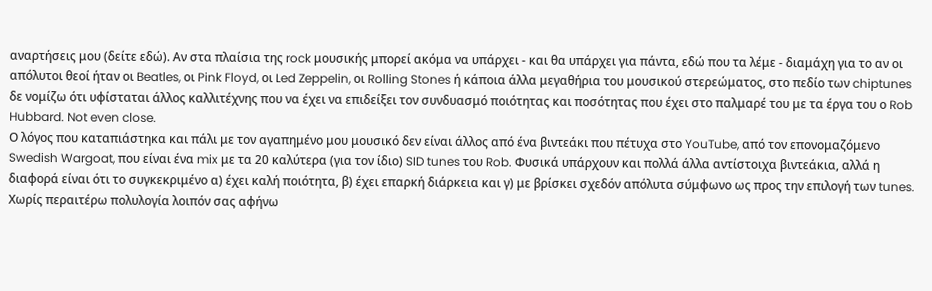αναρτήσεις μου (δείτε εδώ). Αν στα πλαίσια της rock μουσικής μπορεί ακόμα να υπάρχει - και θα υπάρχει για πάντα, εδώ που τα λέμε - διαμάχη για το αν οι απόλυτοι θεοί ήταν οι Beatles, οι Pink Floyd, οι Led Zeppelin, οι Rolling Stones ή κάποια άλλα μεγαθήρια του μουσικού στερεώματος, στο πεδίο των chiptunes δε νομίζω ότι υφίσταται άλλος καλλιτέχνης που να έχει να επιδείξει τον συνδυασμό ποιότητας και ποσότητας που έχει στο παλμαρέ του με τα έργα του ο Rob Hubbard. Not even close.
Ο λόγος που καταπιάστηκα και πάλι με τον αγαπημένο μου μουσικό δεν είναι άλλος από ένα βιντεάκι που πέτυχα στο YouTube, από τον επονομαζόμενο Swedish Wargoat, που είναι ένα mix με τα 20 καλύτερα (για τον ίδιο) SID tunes του Rob. Φυσικά υπάρχουν και πολλά άλλα αντίστοιχα βιντεάκια, αλλά η διαφορά είναι ότι το συγκεκριμένο α) έχει καλή ποιότητα, β) έχει επαρκή διάρκεια και γ) με βρίσκει σχεδόν απόλυτα σύμφωνο ως προς την επιλογή των tunes. Χωρίς περαιτέρω πολυλογία λοιπόν σας αφήνω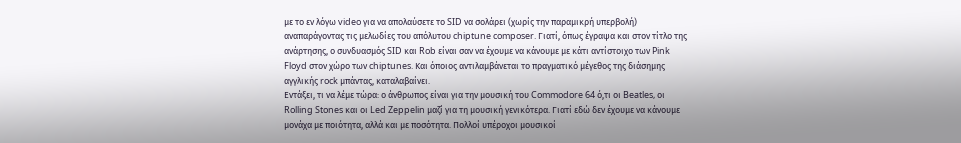με το εν λόγω video για να απολαύσετε το SID να σολάρει (χωρίς την παραμικρή υπερβολή) αναπαράγοντας τις μελωδίες του απόλυτου chiptune composer. Γιατί, όπως έγραψα και στον τίτλο της ανάρτησης, ο συνδυασμός SID και Rob είναι σαν να έχουμε να κάνουμε με κάτι αντίστοιχο των Pink Floyd στον χώρο των chiptunes. Και όποιος αντιλαμβάνεται το πραγματικό μέγεθος της διάσημης αγγλικής rock μπάντας, καταλαβαίνει.
Εντάξει, τι να λέμε τώρα: ο άνθρωπος είναι για την μουσική του Commodore 64 ό,τι οι Beatles, οι Rolling Stones και οι Led Zeppelin μαζί για τη μουσική γενικότερα. Γιατί εδώ δεν έχουμε να κάνουμε μονάχα με ποιότητα, αλλά και με ποσότητα. Πολλοί υπέροχοι μουσικοί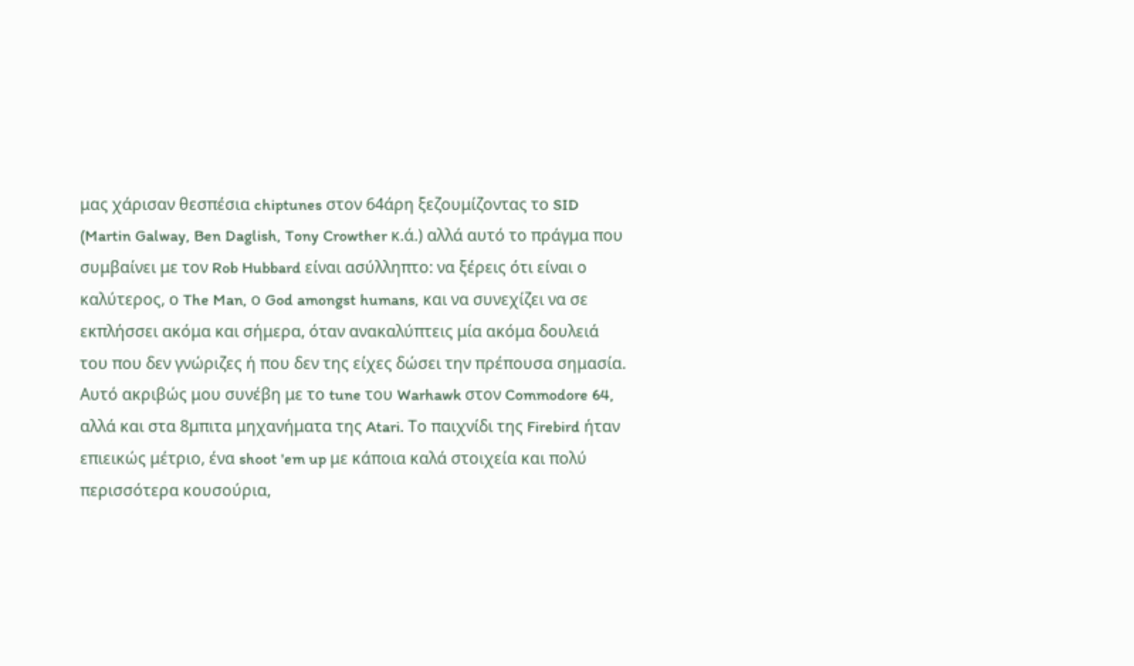μας χάρισαν θεσπέσια chiptunes στον 64άρη ξεζουμίζοντας το SID (Martin Galway, Ben Daglish, Tony Crowther κ.ά.) αλλά αυτό το πράγμα που συμβαίνει με τον Rob Hubbard είναι ασύλληπτο: να ξέρεις ότι είναι ο καλύτερος, ο The Man, ο God amongst humans, και να συνεχίζει να σε εκπλήσσει ακόμα και σήμερα, όταν ανακαλύπτεις μία ακόμα δουλειά του που δεν γνώριζες ή που δεν της είχες δώσει την πρέπουσα σημασία.
Αυτό ακριβώς μου συνέβη με το tune του Warhawk στον Commodore 64, αλλά και στα 8μπιτα μηχανήματα της Atari. Το παιχνίδι της Firebird ήταν επιεικώς μέτριο, ένα shoot 'em up με κάποια καλά στοιχεία και πολύ περισσότερα κουσούρια,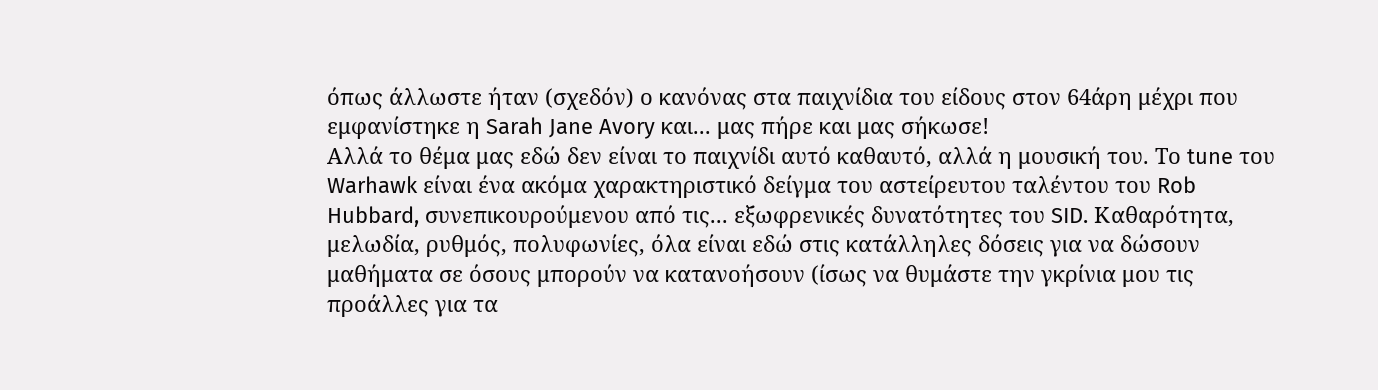όπως άλλωστε ήταν (σχεδόν) ο κανόνας στα παιχνίδια του είδους στον 64άρη μέχρι που εμφανίστηκε η Sarah Jane Avory και... μας πήρε και μας σήκωσε!
Αλλά το θέμα μας εδώ δεν είναι το παιχνίδι αυτό καθαυτό, αλλά η μουσική του. Το tune του Warhawk είναι ένα ακόμα χαρακτηριστικό δείγμα του αστείρευτου ταλέντου του Rob Hubbard, συνεπικουρούμενου από τις... εξωφρενικές δυνατότητες του SID. Καθαρότητα, μελωδία, ρυθμός, πολυφωνίες, όλα είναι εδώ στις κατάλληλες δόσεις για να δώσουν μαθήματα σε όσους μπορούν να κατανοήσουν (ίσως να θυμάστε την γκρίνια μου τις προάλλες για τα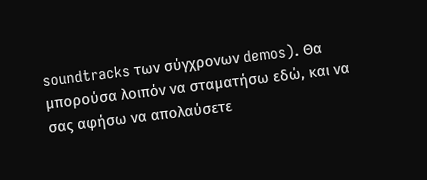soundtracks των σύγχρονων demos). Θα μπορούσα λοιπόν να σταματήσω εδώ, και να σας αφήσω να απολαύσετε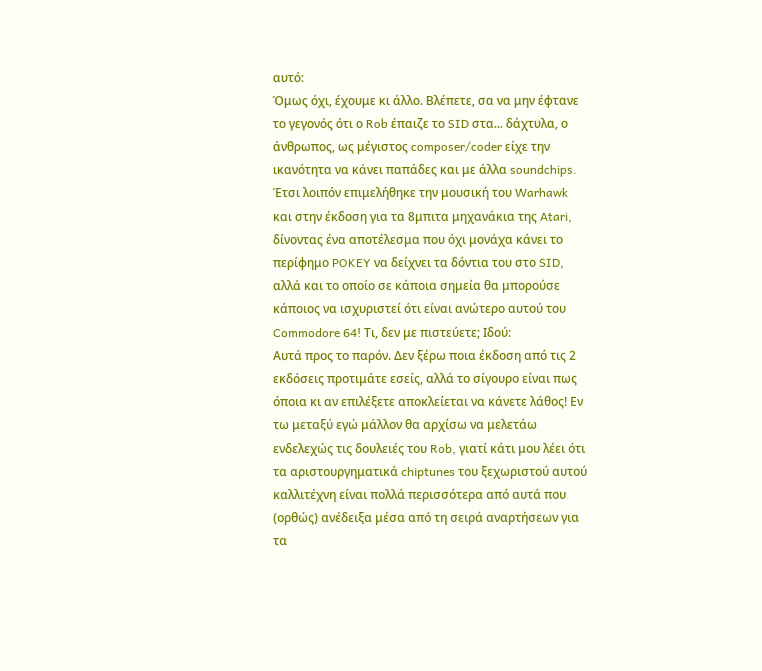αυτό:
Όμως όχι, έχουμε κι άλλο. Βλέπετε, σα να μην έφτανε το γεγονός ότι ο Rob έπαιζε το SID στα... δάχτυλα, ο άνθρωπος, ως μέγιστος composer/coder είχε την ικανότητα να κάνει παπάδες και με άλλα soundchips. Έτσι λοιπόν επιμελήθηκε την μουσική του Warhawk και στην έκδοση για τα 8μπιτα μηχανάκια της Atari, δίνοντας ένα αποτέλεσμα που όχι μονάχα κάνει το περίφημο POKEY να δείχνει τα δόντια του στο SID, αλλά και το οποίο σε κάποια σημεία θα μπορούσε κάποιος να ισχυριστεί ότι είναι ανώτερο αυτού του Commodore 64! Τι, δεν με πιστεύετε; Ιδού:
Αυτά προς το παρόν. Δεν ξέρω ποια έκδοση από τις 2 εκδόσεις προτιμάτε εσείς, αλλά το σίγουρο είναι πως όποια κι αν επιλέξετε αποκλείεται να κάνετε λάθος! Εν τω μεταξύ εγώ μάλλον θα αρχίσω να μελετάω ενδελεχώς τις δουλειές του Rob, γιατί κάτι μου λέει ότι τα αριστουργηματικά chiptunes του ξεχωριστού αυτού καλλιτέχνη είναι πολλά περισσότερα από αυτά που (ορθώς) ανέδειξα μέσα από τη σειρά αναρτήσεων για τα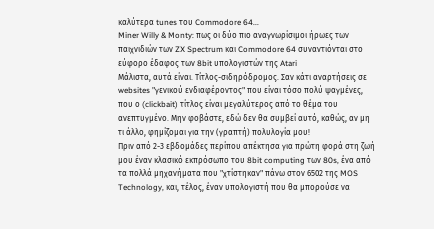καλύτερα tunes του Commodore 64...
Miner Willy & Monty: πως οι δύο πιο αναγνωρίσιμοι ήρωες των παιχνιδιών των ZX Spectrum και Commodore 64 συναντιόνται στο εύφορο έδαφος των 8bit υπολογιστών της Atari
Μάλιστα, αυτά είναι. Τίτλος-σιδηρόδρομος. Σαν κάτι αναρτήσεις σε websites "γενικού ενδιαφέροντος" που είναι τόσο πολύ ψαγμένες, που ο (clickbait) τίτλος είναι μεγαλύτερος από το θέμα του ανεπτυγμένο. Μην φοβάστε, εδώ δεν θα συμβεί αυτό, καθώς, αν μη τι άλλο, φημίζομαι για την (γραπτή) πολυλογία μου!
Πριν από 2-3 εβδομάδες περίπου απέκτησα για πρώτη φορά στη ζωή μου έναν κλασικό εκπρόσωπο του 8bit computing των 80s, ένα από τα πολλά μηχανήματα που "χτίστηκαν" πάνω στον 6502 της MOS Technology, και, τέλος, έναν υπολογιστή που θα μπορούσε να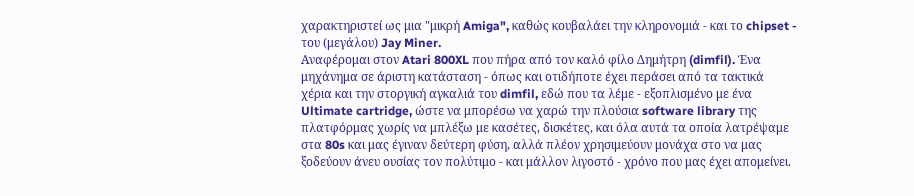χαρακτηριστεί ως μια "μικρή Amiga", καθώς κουβαλάει την κληρονομιά - και το chipset - του (μεγάλου) Jay Miner.
Αναφέρομαι στον Atari 800XL που πήρα από τον καλό φίλο Δημήτρη (dimfil). Ένα μηχάνημα σε άριστη κατάσταση - όπως και οτιδήποτε έχει περάσει από τα τακτικά χέρια και την στοργική αγκαλιά του dimfil, εδώ που τα λέμε - εξοπλισμένο με ένα Ultimate cartridge, ώστε να μπορέσω να χαρώ την πλούσια software library της πλατφόρμας χωρίς να μπλέξω με κασέτες, δισκέτες, και όλα αυτά τα οποία λατρέψαμε στα 80s και μας έγιναν δεύτερη φύση, αλλά πλέον χρησιμεύουν μονάχα στο να μας ξοδεύουν άνευ ουσίας τον πολύτιμο - και μάλλον λιγοστό - χρόνο που μας έχει απομείνει.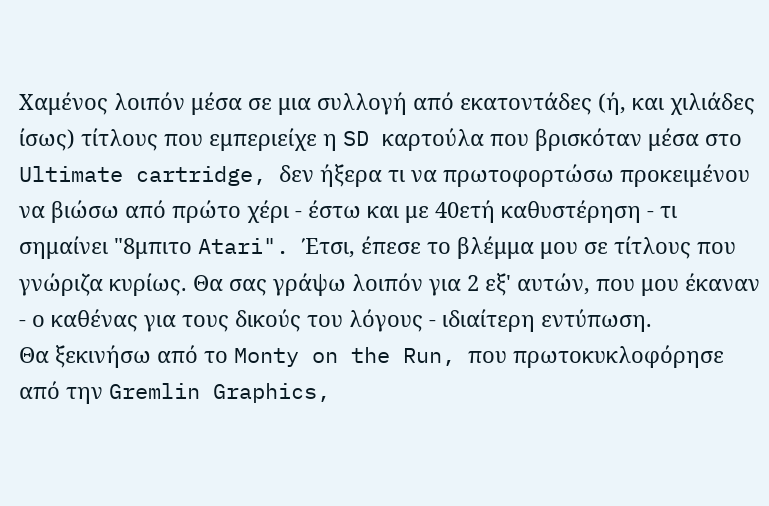Χαμένος λοιπόν μέσα σε μια συλλογή από εκατοντάδες (ή, και χιλιάδες ίσως) τίτλους που εμπεριείχε η SD καρτούλα που βρισκόταν μέσα στο Ultimate cartridge, δεν ήξερα τι να πρωτοφορτώσω προκειμένου να βιώσω από πρώτο χέρι - έστω και με 40ετή καθυστέρηση - τι σημαίνει "8μπιτο Atari". Έτσι, έπεσε το βλέμμα μου σε τίτλους που γνώριζα κυρίως. Θα σας γράψω λοιπόν για 2 εξ' αυτών, που μου έκαναν - ο καθένας για τους δικούς του λόγους - ιδιαίτερη εντύπωση.
Θα ξεκινήσω από το Monty on the Run, που πρωτοκυκλοφόρησε από την Gremlin Graphics,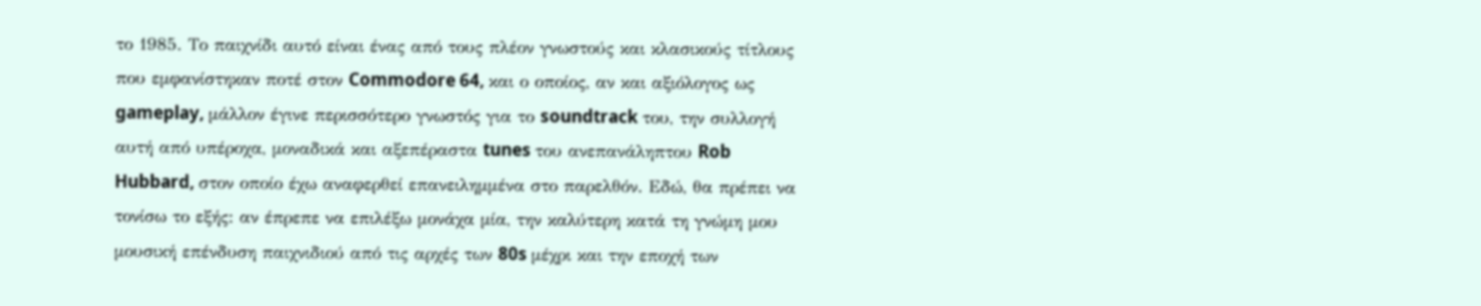το 1985. Το παιχνίδι αυτό είναι ένας από τους πλέον γνωστούς και κλασικούς τίτλους που εμφανίστηκαν ποτέ στον Commodore 64, και ο οποίος, αν και αξιόλογος ως gameplay, μάλλον έγινε περισσότερο γνωστός για το soundtrack του, την συλλογή αυτή από υπέροχα, μοναδικά και αξεπέραστα tunes του ανεπανάληπτου Rob Hubbard, στον οποίο έχω αναφερθεί επανειλημμένα στο παρελθόν. Εδώ, θα πρέπει να τονίσω το εξής: αν έπρεπε να επιλέξω μονάχα μία, την καλύτερη κατά τη γνώμη μου μουσική επένδυση παιχνιδιού από τις αρχές των 80s μέχρι και την εποχή των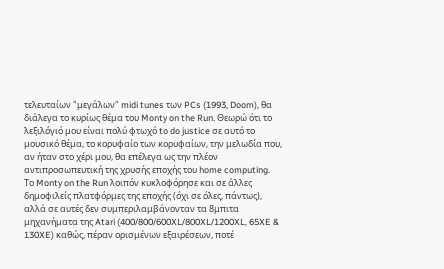τελευταίων "μεγάλων" midi tunes των PCs (1993, Doom), θα διάλεγα το κυρίως θέμα του Monty on the Run. Θεωρώ ότι το λεξιλόγιό μου είναι πολύ φτωχό to do justice σε αυτό το μουσικό θέμα, το κορυφαίο των κορυφαίων, την μελωδία που, αν ήταν στο χέρι μου, θα επέλεγα ως την πλέον αντιπροσωπευτική της χρυσής εποχής του home computing.
Το Monty on the Run λοιπόν κυκλοφόρησε και σε άλλες δημοφιλείς πλατφόρμες της εποχής (όχι σε όλες, πάντως), αλλά σε αυτές δεν συμπεριλαμβάνονταν τα 8μπιτα μηχανήματα της Atari (400/800/600XL/800XL/1200XL, 65XE & 130XE) καθώς, πέραν ορισμένων εξαιρέσεων, ποτέ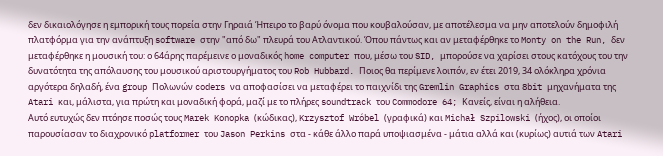δεν δικαιολόγησε η εμπορική τους πορεία στην Γηραιά Ήπειρο το βαρύ όνομα που κουβαλούσαν, με αποτέλεσμα να μην αποτελούν δημοφιλή πλατφόρμα για την ανάπτυξη software στην "από δω" πλευρά του Ατλαντικού. Όπου πάντως και αν μεταφέρθηκε το Monty on the Run, δεν μεταφέρθηκε η μουσική του: ο 64άρης παρέμεινε ο μοναδικός home computer που, μέσω του SID, μπορούσε να χαρίσει στους κατόχους του την δυνατότητα της απόλαυσης του μουσικού αριστουργήματος του Rob Hubbard. Ποιος θα περίμενε λοιπόν, εν έτει 2019, 34 ολόκληρα χρόνια αργότερα δηλαδή, ένα group Πολωνών coders να αποφασίσει να μεταφέρει το παιχνίδι της Gremlin Graphics στα 8bit μηχανήματα της Atari και, μάλιστα, για πρώτη και μοναδική φορά, μαζί με το πλήρες soundtrack του Commodore 64; Κανείς, είναι η αλήθεια.
Αυτό ευτυχώς δεν πτόησε ποσώς τους Marek Konopka (κώδικας), Krzysztof Wróbel (γραφικά) και Michał Szpilowski (ήχος), οι οποίοι παρουσίασαν το διαχρονικό platformer του Jason Perkins στα - κάθε άλλο παρά υποψιασμένα - μάτια αλλά και (κυρίως) αυτιά των Atari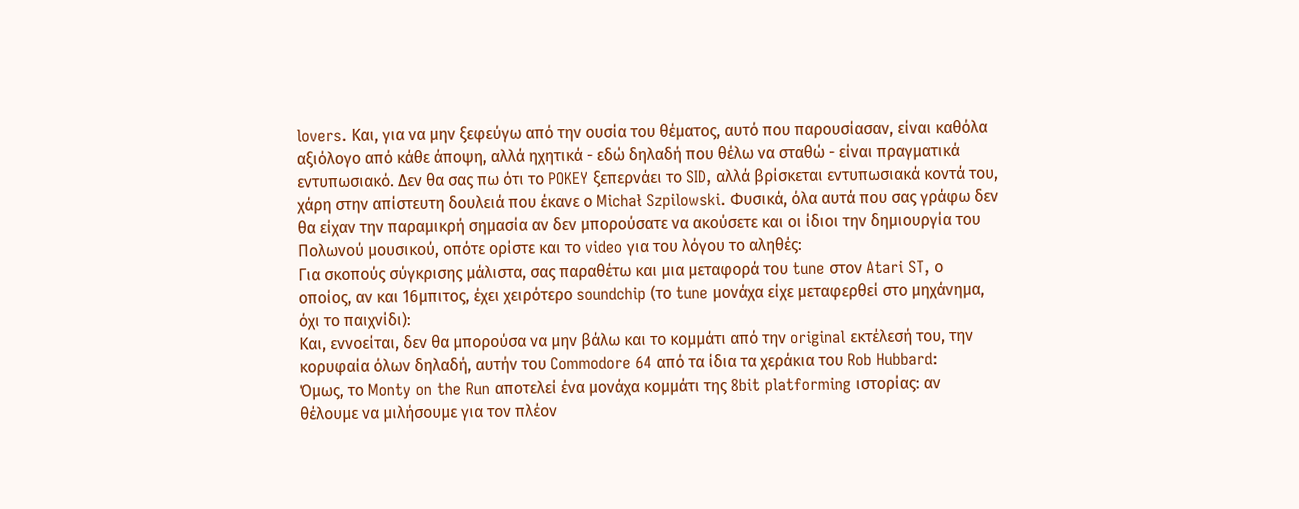lovers. Και, για να μην ξεφεύγω από την ουσία του θέματος, αυτό που παρουσίασαν, είναι καθόλα αξιόλογο από κάθε άποψη, αλλά ηχητικά - εδώ δηλαδή που θέλω να σταθώ - είναι πραγματικά εντυπωσιακό. Δεν θα σας πω ότι το POKEY ξεπερνάει το SID, αλλά βρίσκεται εντυπωσιακά κοντά του, χάρη στην απίστευτη δουλειά που έκανε ο Michał Szpilowski. Φυσικά, όλα αυτά που σας γράφω δεν θα είχαν την παραμικρή σημασία αν δεν μπορούσατε να ακούσετε και οι ίδιοι την δημιουργία του Πολωνού μουσικού, οπότε ορίστε και το video για του λόγου το αληθές:
Για σκοπούς σύγκρισης μάλιστα, σας παραθέτω και μια μεταφορά του tune στον Atari ST, ο οποίος, αν και 16μπιτος, έχει χειρότερο soundchip (το tune μονάχα είχε μεταφερθεί στο μηχάνημα, όχι το παιχνίδι):
Και, εννοείται, δεν θα μπορούσα να μην βάλω και το κομμάτι από την original εκτέλεσή του, την κορυφαία όλων δηλαδή, αυτήν του Commodore 64 από τα ίδια τα χεράκια του Rob Hubbard:
Όμως, το Monty on the Run αποτελεί ένα μονάχα κομμάτι της 8bit platforming ιστορίας: αν θέλουμε να μιλήσουμε για τον πλέον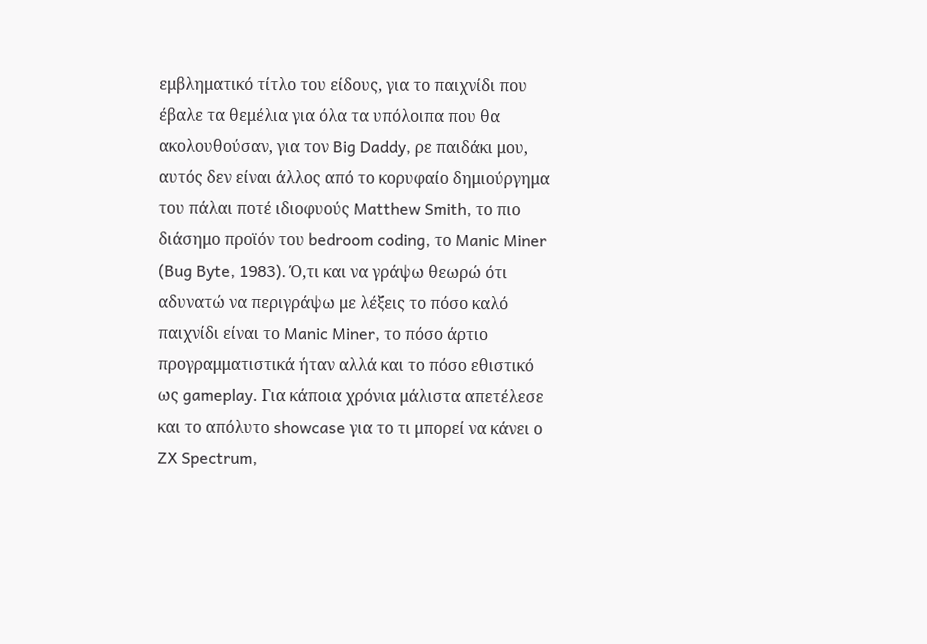εμβληματικό τίτλο του είδους, για το παιχνίδι που έβαλε τα θεμέλια για όλα τα υπόλοιπα που θα ακολουθούσαν, για τον Big Daddy, ρε παιδάκι μου, αυτός δεν είναι άλλος από το κορυφαίο δημιούργημα του πάλαι ποτέ ιδιοφυούς Matthew Smith, το πιο διάσημο προϊόν του bedroom coding, το Manic Miner (Bug Byte, 1983). Ό,τι και να γράψω θεωρώ ότι αδυνατώ να περιγράψω με λέξεις το πόσο καλό παιχνίδι είναι το Manic Miner, το πόσο άρτιο προγραμματιστικά ήταν αλλά και το πόσο εθιστικό ως gameplay. Για κάποια χρόνια μάλιστα απετέλεσε και το απόλυτο showcase για το τι μπορεί να κάνει ο ZX Spectrum,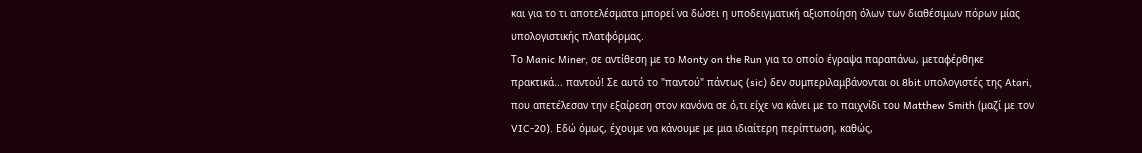και για το τι αποτελέσματα μπορεί να δώσει η υποδειγματική αξιοποίηση όλων των διαθέσιμων πόρων μίας υπολογιστικής πλατφόρμας.
Το Manic Miner, σε αντίθεση με το Monty on the Run για το οποίο έγραψα παραπάνω, μεταφέρθηκε πρακτικά... παντού! Σε αυτό το "παντού" πάντως (sic) δεν συμπεριλαμβάνονται οι 8bit υπολογιστές της Atari, που απετέλεσαν την εξαίρεση στον κανόνα σε ό,τι είχε να κάνει με το παιχνίδι του Matthew Smith (μαζί με τον VIC-20). Εδώ όμως, έχουμε να κάνουμε με μια ιδιαίτερη περίπτωση, καθώς,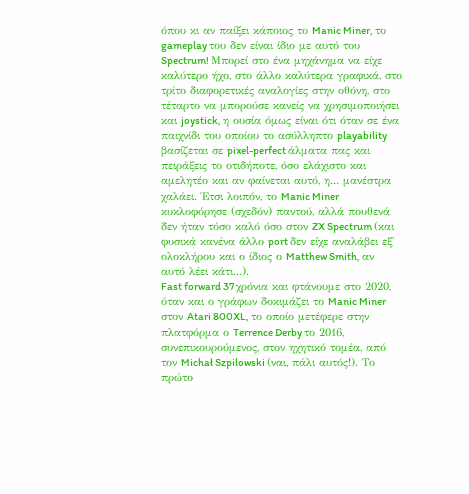όπου κι αν παίξει κάποιος το Manic Miner, το gameplay του δεν είναι ίδιο με αυτό του Spectrum! Μπορεί στο ένα μηχάνημα να είχε καλύτερο ήχο, στο άλλο καλύτερα γραφικά, στο τρίτο διαφορετικές αναλογίες στην οθόνη, στο τέταρτο να μπορούσε κανείς να χρησιμοποιήσει και joystick, η ουσία όμως είναι ότι όταν σε ένα παιχνίδι του οποίου το ασύλληπτο playability βασίζεται σε pixel-perfect άλματα πας και πειράξεις το οτιδήποτε, όσο ελάχιστο και αμελητέο και αν φαίνεται αυτό, η... μανέστρα χαλάει. Έτσι λοιπόν, το Manic Miner κυκλοφόρησε (σχεδόν) παντού, αλλά πουθενά δεν ήταν τόσο καλό όσο στον ZX Spectrum (και φυσικά κανένα άλλο port δεν είχε αναλάβει εξ' ολοκλήρου και ο ίδιος ο Matthew Smith, αν αυτό λέει κάτι...).
Fast forward 37 χρόνια και φτάνουμε στο 2020, όταν και ο γράφων δοκιμάζει το Manic Miner στον Atari 800XL, το οποίο μετέφερε στην πλατφόρμα ο Terrence Derby το 2016, συνεπικουρούμενος, στον ηχητικό τομέα, από τον Michał Szpilowski (ναι, πάλι αυτός!). Το πρώτο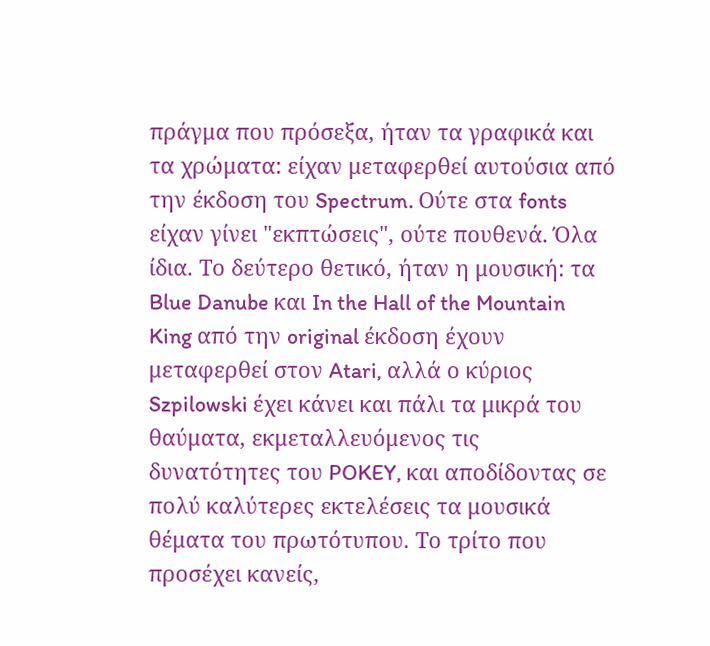πράγμα που πρόσεξα, ήταν τα γραφικά και τα χρώματα: είχαν μεταφερθεί αυτούσια από την έκδοση του Spectrum. Ούτε στα fonts είχαν γίνει "εκπτώσεις", ούτε πουθενά. Όλα ίδια. Το δεύτερο θετικό, ήταν η μουσική: τα Blue Danube και In the Hall of the Mountain King από την original έκδοση έχουν μεταφερθεί στον Atari, αλλά ο κύριος Szpilowski έχει κάνει και πάλι τα μικρά του θαύματα, εκμεταλλευόμενος τις δυνατότητες του POKEY, και αποδίδοντας σε πολύ καλύτερες εκτελέσεις τα μουσικά θέματα του πρωτότυπου. Το τρίτο που προσέχει κανείς,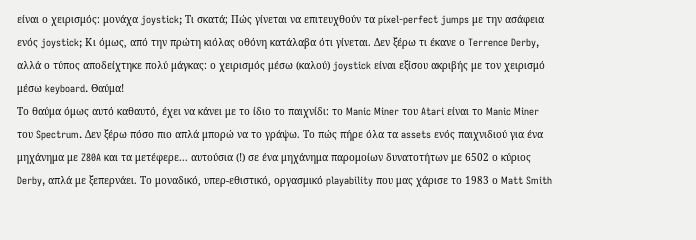είναι ο χειρισμός: μονάχα joystick; Τι σκατά; Πώς γίνεται να επιτευχθούν τα pixel-perfect jumps με την ασάφεια ενός joystick; Κι όμως, από την πρώτη κιόλας οθόνη κατάλαβα ότι γίνεται. Δεν ξέρω τι έκανε ο Terrence Derby, αλλά ο τύπος αποδείχτηκε πολύ μάγκας: ο χειρισμός μέσω (καλού) joystick είναι εξίσου ακριβής με τον χειρισμό μέσω keyboard. Θαύμα!
Το θαύμα όμως αυτό καθαυτό, έχει να κάνει με το ίδιο το παιχνίδι: το Manic Miner του Atari είναι το Manic Miner του Spectrum. Δεν ξέρω πόσο πιο απλά μπορώ να το γράψω. Το πώς πήρε όλα τα assets ενός παιχνιδιού για ένα μηχάνημα με Z80A και τα μετέφερε... αυτούσια (!) σε ένα μηχάνημα παρομοίων δυνατοτήτων με 6502 ο κύριος Derby, απλά με ξεπερνάει. Το μοναδικό, υπερ-εθιστικό, οργασμικό playability που μας χάρισε το 1983 ο Matt Smith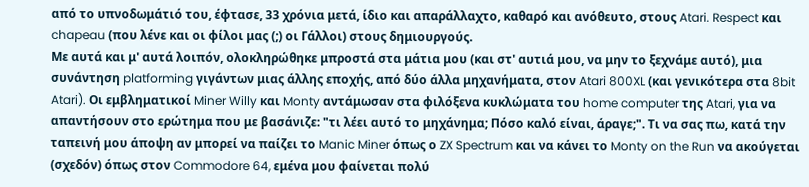από το υπνοδωμάτιό του, έφτασε, 33 χρόνια μετά, ίδιο και απαράλλαχτο, καθαρό και ανόθευτο, στους Atari. Respect και chapeau (που λένε και οι φίλοι μας (;) οι Γάλλοι) στους δημιουργούς.
Με αυτά και μ' αυτά λοιπόν, ολοκληρώθηκε μπροστά στα μάτια μου (και στ' αυτιά μου, να μην το ξεχνάμε αυτό), μια συνάντηση platforming γιγάντων μιας άλλης εποχής, από δύο άλλα μηχανήματα, στον Atari 800XL (και γενικότερα στα 8bit Atari). Οι εμβληματικοί Miner Willy και Monty αντάμωσαν στα φιλόξενα κυκλώματα του home computer της Atari, για να απαντήσουν στο ερώτημα που με βασάνιζε: "τι λέει αυτό το μηχάνημα; Πόσο καλό είναι, άραγε;". Τι να σας πω, κατά την ταπεινή μου άποψη αν μπορεί να παίζει το Manic Miner όπως ο ZX Spectrum και να κάνει το Monty on the Run να ακούγεται (σχεδόν) όπως στον Commodore 64, εμένα μου φαίνεται πολύ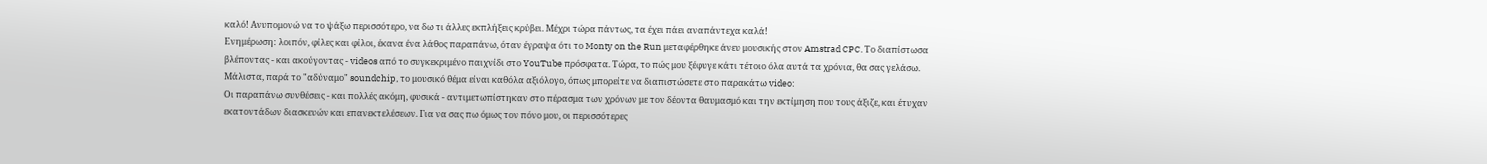καλό! Ανυπομονώ να το ψάξω περισσότερο, να δω τι άλλες εκπλήξεις κρύβει. Μέχρι τώρα πάντως, τα έχει πάει αναπάντεχα καλά!
Ενημέρωση: λοιπόν, φίλες και φίλοι, έκανα ένα λάθος παραπάνω, όταν έγραψα ότι το Monty on the Run μεταφέρθηκε άνευ μουσικής στον Amstrad CPC. Το διαπίστωσα βλέποντας - και ακούγοντας - videos από το συγκεκριμένο παιχνίδι στο YouTube πρόσφατα. Τώρα, το πώς μου ξέφυγε κάτι τέτοιο όλα αυτά τα χρόνια, θα σας γελάσω. Μάλιστα, παρά το "αδύναμο" soundchip, το μουσικό θέμα είναι καθόλα αξιόλογο, όπως μπορείτε να διαπιστώσετε στο παρακάτω video:
Οι παραπάνω συνθέσεις - και πολλές ακόμη, φυσικά - αντιμετωπίστηκαν στο πέρασμα των χρόνων με τον δέοντα θαυμασμό και την εκτίμηση που τους άξιζε, και έτυχαν εκατοντάδων διασκευών και επανεκτελέσεων. Για να σας πω όμως τον πόνο μου, οι περισσότερες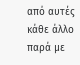από αυτές κάθε άλλο παρά με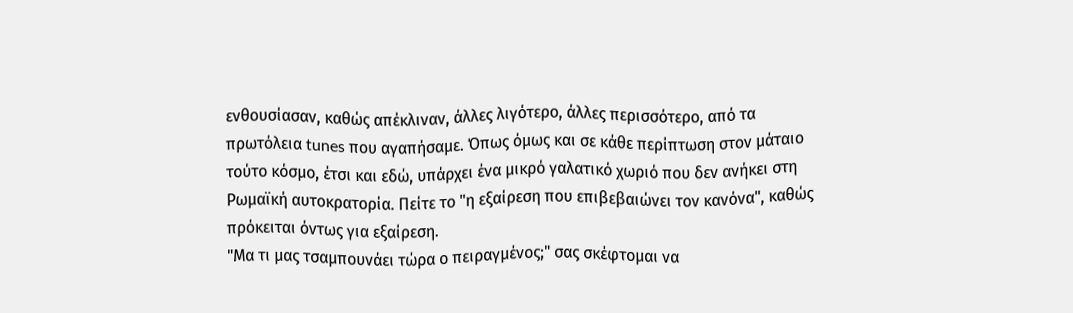ενθουσίασαν, καθώς απέκλιναν, άλλες λιγότερο, άλλες περισσότερο, από τα πρωτόλεια tunes που αγαπήσαμε. Όπως όμως και σε κάθε περίπτωση στον μάταιο τούτο κόσμο, έτσι και εδώ, υπάρχει ένα μικρό γαλατικό χωριό που δεν ανήκει στη Ρωμαϊκή αυτοκρατορία. Πείτε το "η εξαίρεση που επιβεβαιώνει τον κανόνα", καθώς πρόκειται όντως για εξαίρεση.
"Μα τι μας τσαμπουνάει τώρα ο πειραγμένος;" σας σκέφτομαι να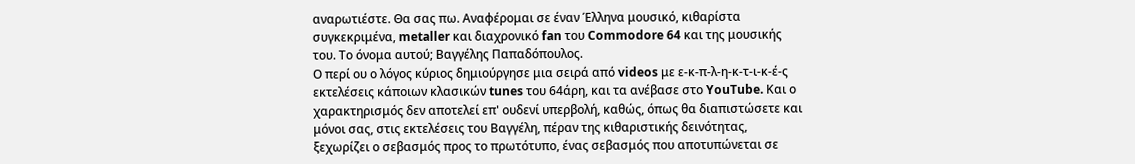αναρωτιέστε. Θα σας πω. Αναφέρομαι σε έναν Έλληνα μουσικό, κιθαρίστα συγκεκριμένα, metaller και διαχρονικό fan του Commodore 64 και της μουσικής του. Το όνομα αυτού; Βαγγέλης Παπαδόπουλος.
Ο περί ου ο λόγος κύριος δημιούργησε μια σειρά από videos με ε-κ-π-λ-η-κ-τ-ι-κ-έ-ς εκτελέσεις κάποιων κλασικών tunes του 64άρη, και τα ανέβασε στο YouTube. Και ο χαρακτηρισμός δεν αποτελεί επ' ουδενί υπερβολή, καθώς, όπως θα διαπιστώσετε και μόνοι σας, στις εκτελέσεις του Βαγγέλη, πέραν της κιθαριστικής δεινότητας, ξεχωρίζει ο σεβασμός προς το πρωτότυπο, ένας σεβασμός που αποτυπώνεται σε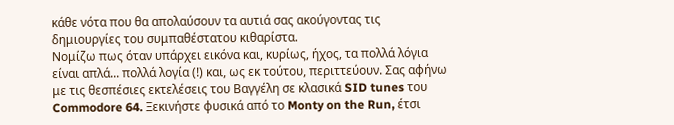κάθε νότα που θα απολαύσουν τα αυτιά σας ακούγοντας τις δημιουργίες του συμπαθέστατου κιθαρίστα.
Νομίζω πως όταν υπάρχει εικόνα και, κυρίως, ήχος, τα πολλά λόγια είναι απλά... πολλά λογία (!) και, ως εκ τούτου, περιττεύουν. Σας αφήνω με τις θεσπέσιες εκτελέσεις του Βαγγέλη σε κλασικά SID tunes του Commodore 64. Ξεκινήστε φυσικά από το Monty on the Run, έτσι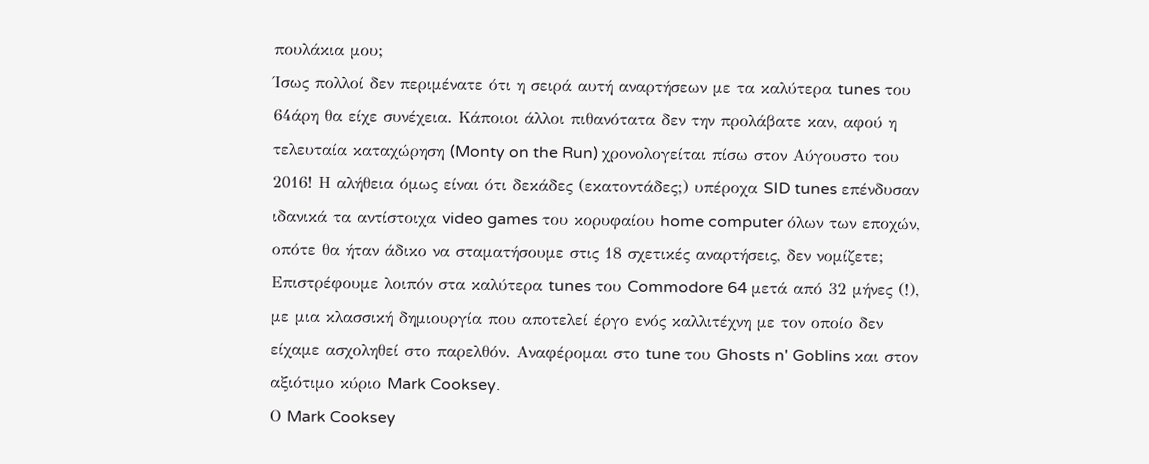πουλάκια μου;
Ίσως πολλοί δεν περιμένατε ότι η σειρά αυτή αναρτήσεων με τα καλύτερα tunes του 64άρη θα είχε συνέχεια. Κάποιοι άλλοι πιθανότατα δεν την προλάβατε καν, αφού η τελευταία καταχώρηση (Monty on the Run) χρονολογείται πίσω στον Αύγουστο του 2016! Η αλήθεια όμως είναι ότι δεκάδες (εκατοντάδες;) υπέροχα SID tunes επένδυσαν ιδανικά τα αντίστοιχα video games του κορυφαίου home computer όλων των εποχών, οπότε θα ήταν άδικο να σταματήσουμε στις 18 σχετικές αναρτήσεις, δεν νομίζετε;
Επιστρέφουμε λοιπόν στα καλύτερα tunes του Commodore 64 μετά από 32 μήνες (!), με μια κλασσική δημιουργία που αποτελεί έργο ενός καλλιτέχνη με τον οποίο δεν είχαμε ασχοληθεί στο παρελθόν. Αναφέρομαι στο tune του Ghosts n' Goblins και στον αξιότιμο κύριο Mark Cooksey.
Ο Mark Cooksey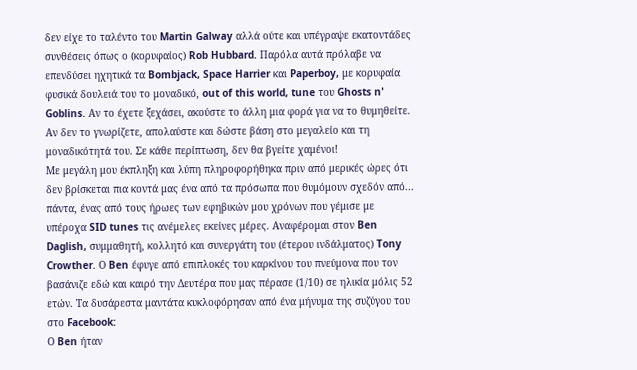δεν είχε το ταλέντο του Martin Galway αλλά ούτε και υπέγραψε εκατοντάδες συνθέσεις όπως ο (κορυφαίος) Rob Hubbard. Παρόλα αυτά πρόλαβε να επενδύσει ηχητικά τα Bombjack, Space Harrier και Paperboy, με κορυφαία φυσικά δουλειά του το μοναδικό, out of this world, tune του Ghosts n' Goblins. Αν το έχετε ξεχάσει, ακούστε το άλλη μια φορά για να το θυμηθείτε. Αν δεν το γνωρίζετε, απολαύστε και δώστε βάση στο μεγαλείο και τη μοναδικότητά του. Σε κάθε περίπτωση, δεν θα βγείτε χαμένοι!
Με μεγάλη μου έκπληξη και λύπη πληροφορήθηκα πριν από μερικές ώρες ότι δεν βρίσκεται πια κοντά μας ένα από τα πρόσωπα που θυμόμουν σχεδόν από... πάντα, ένας από τους ήρωες των εφηβικών μου χρόνων που γέμισε με υπέροχα SID tunes τις ανέμελες εκείνες μέρες. Αναφέρομαι στον Ben Daglish, συμμαθητή, κολλητό και συνεργάτη του (έτερου ινδάλματος) Tony Crowther. Ο Ben έφυγε από επιπλοκές του καρκίνου του πνεύμονα που τον βασάνιζε εδώ και καιρό την Δευτέρα που μας πέρασε (1/10) σε ηλικία μόλις 52 ετών. Τα δυσάρεστα μαντάτα κυκλοφόρησαν από ένα μήνυμα της συζύγου του στο Facebook:
Ο Ben ήταν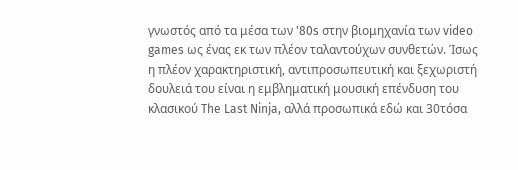γνωστός από τα μέσα των '80s στην βιομηχανία των video games ως ένας εκ των πλέον ταλαντούχων συνθετών. Ίσως η πλέον χαρακτηριστική, αντιπροσωπευτική και ξεχωριστή δουλειά του είναι η εμβληματική μουσική επένδυση του κλασικού The Last Ninja, αλλά προσωπικά εδώ και 30τόσα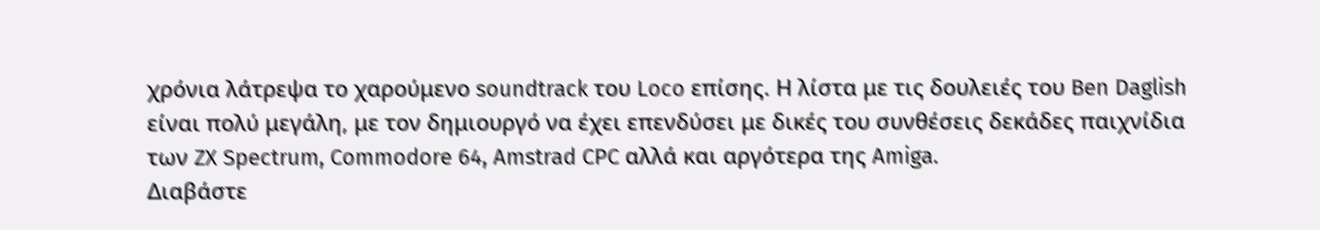χρόνια λάτρεψα το χαρούμενο soundtrack του Loco επίσης. Η λίστα με τις δουλειές του Ben Daglish είναι πολύ μεγάλη, με τον δημιουργό να έχει επενδύσει με δικές του συνθέσεις δεκάδες παιχνίδια των ZX Spectrum, Commodore 64, Amstrad CPC αλλά και αργότερα της Amiga.
Διαβάστε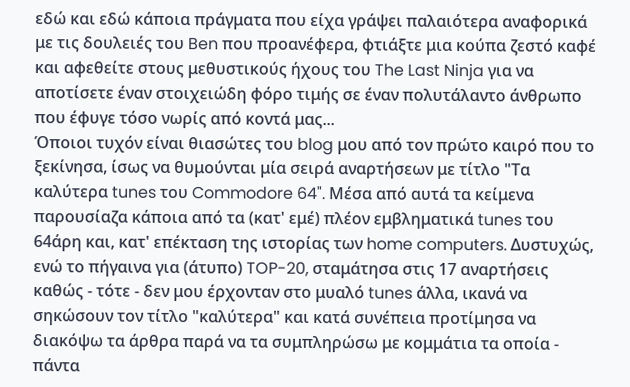εδώ και εδώ κάποια πράγματα που είχα γράψει παλαιότερα αναφορικά με τις δουλειές του Ben που προανέφερα, φτιάξτε μια κούπα ζεστό καφέ και αφεθείτε στους μεθυστικούς ήχους του The Last Ninja για να αποτίσετε έναν στοιχειώδη φόρο τιμής σε έναν πολυτάλαντο άνθρωπο που έφυγε τόσο νωρίς από κοντά μας...
Όποιοι τυχόν είναι θιασώτες του blog μου από τον πρώτο καιρό που το ξεκίνησα, ίσως να θυμούνται μία σειρά αναρτήσεων με τίτλο "Τα καλύτερα tunes του Commodore 64". Μέσα από αυτά τα κείμενα παρουσίαζα κάποια από τα (κατ' εμέ) πλέον εμβληματικά tunes του 64άρη και, κατ' επέκταση της ιστορίας των home computers. Δυστυχώς, ενώ το πήγαινα για (άτυπο) TOP-20, σταμάτησα στις 17 αναρτήσεις καθώς - τότε - δεν μου έρχονταν στο μυαλό tunes άλλα, ικανά να σηκώσουν τον τίτλο "καλύτερα" και κατά συνέπεια προτίμησα να διακόψω τα άρθρα παρά να τα συμπληρώσω με κομμάτια τα οποία - πάντα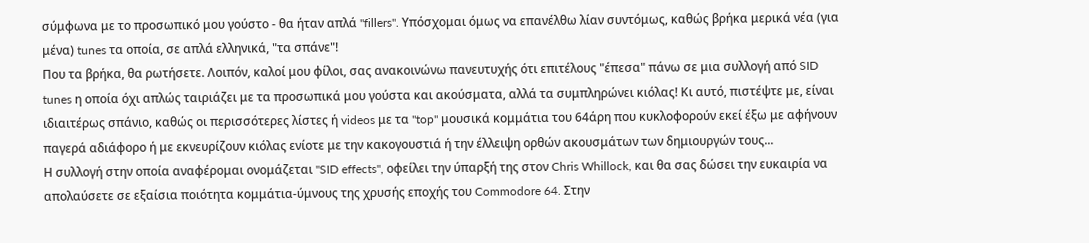σύμφωνα με το προσωπικό μου γούστο - θα ήταν απλά "fillers". Υπόσχομαι όμως να επανέλθω λίαν συντόμως, καθώς βρήκα μερικά νέα (για μένα) tunes τα οποία, σε απλά ελληνικά, "τα σπάνε"!
Που τα βρήκα, θα ρωτήσετε. Λοιπόν, καλοί μου φίλοι, σας ανακοινώνω πανευτυχής ότι επιτέλους "έπεσα" πάνω σε μια συλλογή από SID tunes η οποία όχι απλώς ταιριάζει με τα προσωπικά μου γούστα και ακούσματα, αλλά τα συμπληρώνει κιόλας! Κι αυτό, πιστέψτε με, είναι ιδιαιτέρως σπάνιο, καθώς οι περισσότερες λίστες ή videos με τα "top" μουσικά κομμάτια του 64άρη που κυκλοφορούν εκεί έξω με αφήνουν παγερά αδιάφορο ή με εκνευρίζουν κιόλας ενίοτε με την κακογουστιά ή την έλλειψη ορθών ακουσμάτων των δημιουργών τους...
Η συλλογή στην οποία αναφέρομαι ονομάζεται "SID effects", οφείλει την ύπαρξή της στον Chris Whillock, και θα σας δώσει την ευκαιρία να απολαύσετε σε εξαίσια ποιότητα κομμάτια-ύμνους της χρυσής εποχής του Commodore 64. Στην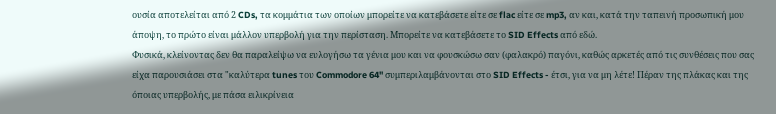ουσία αποτελείται από 2 CDs, τα κομμάτια των οποίων μπορείτε να κατεβάσετε είτε σε flac είτε σε mp3, αν και, κατά την ταπεινή προσωπική μου άποψη, το πρώτο είναι μάλλον υπερβολή για την περίσταση. Μπορείτε να κατεβάσετε το SID Effects από εδώ.
Φυσικά, κλείνοντας δεν θα παραλείψω να ευλογήσω τα γένια μου και να φουσκώσω σαν (φαλακρό) παγόνι, καθώς αρκετές από τις συνθέσεις που σας είχα παρουσιάσει στα "καλύτερα tunes του Commodore 64" συμπεριλαμβάνονται στο SID Effects - έτσι, για να μη λέτε! Πέραν της πλάκας και της όποιας υπερβολής, με πάσα ειλικρίνεια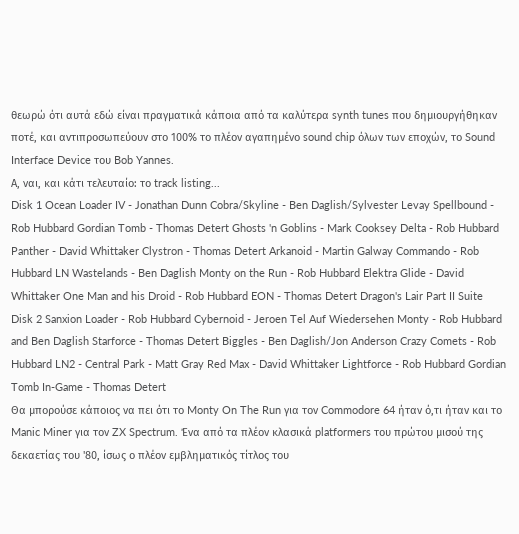θεωρώ ότι αυτά εδώ είναι πραγματικά κάποια από τα καλύτερα synth tunes που δημιουργήθηκαν ποτέ, και αντιπροσωπεύουν στο 100% το πλέον αγαπημένο sound chip όλων των εποχών, το Sound Interface Device του Bob Yannes.
Α, ναι, και κάτι τελευταίο: το track listing...
Disk 1 Ocean Loader IV - Jonathan Dunn Cobra/Skyline - Ben Daglish/Sylvester Levay Spellbound - Rob Hubbard Gordian Tomb - Thomas Detert Ghosts 'n Goblins - Mark Cooksey Delta - Rob Hubbard Panther - David Whittaker Clystron - Thomas Detert Arkanoid - Martin Galway Commando - Rob Hubbard LN Wastelands - Ben Daglish Monty on the Run - Rob Hubbard Elektra Glide - David Whittaker One Man and his Droid - Rob Hubbard EON - Thomas Detert Dragon's Lair Part II Suite
Disk 2 Sanxion Loader - Rob Hubbard Cybernoid - Jeroen Tel Auf Wiedersehen Monty - Rob Hubbard and Ben Daglish Starforce - Thomas Detert Biggles - Ben Daglish/Jon Anderson Crazy Comets - Rob Hubbard LN2 - Central Park - Matt Gray Red Max - David Whittaker Lightforce - Rob Hubbard Gordian Tomb In-Game - Thomas Detert
Θα μπορούσε κάποιος να πει ότι το Monty On The Run για τον Commodore 64 ήταν ό,τι ήταν και το Manic Miner για τον ZX Spectrum. Ένα από τα πλέον κλασικά platformers του πρώτου μισού της δεκαετίας του '80, ίσως ο πλέον εμβληματικός τίτλος του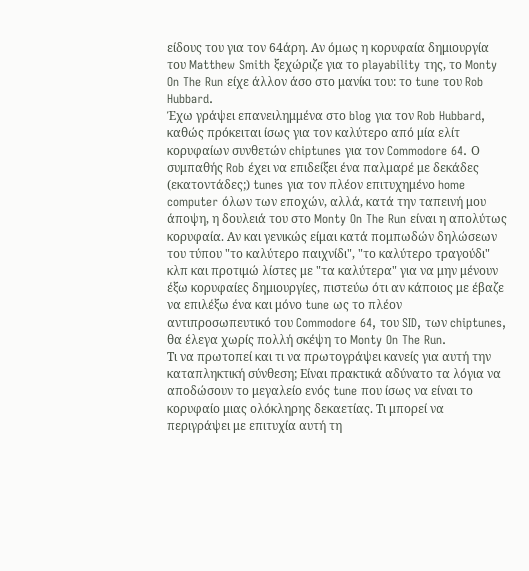είδους του για τον 64άρη. Αν όμως η κορυφαία δημιουργία του Matthew Smith ξεχώριζε για το playability της, το Monty On The Run είχε άλλον άσο στο μανίκι του: το tune του Rob Hubbard.
Έχω γράψει επανειλημμένα στο blog για τον Rob Hubbard, καθώς πρόκειται ίσως για τον καλύτερο από μία ελίτ κορυφαίων συνθετών chiptunes για τον Commodore 64. Ο συμπαθής Rob έχει να επιδείξει ένα παλμαρέ με δεκάδες (εκατοντάδες;) tunes για τον πλέον επιτυχημένο home computer όλων των εποχών, αλλά, κατά την ταπεινή μου άποψη, η δουλειά του στο Monty On The Run είναι η απολύτως κορυφαία. Αν και γενικώς είμαι κατά πομπωδών δηλώσεων του τύπου "το καλύτερο παιχνίδι", "το καλύτερο τραγούδι" κλπ και προτιμώ λίστες με "τα καλύτερα" για να μην μένουν έξω κορυφαίες δημιουργίες, πιστεύω ότι αν κάποιος με έβαζε να επιλέξω ένα και μόνο tune ως το πλέον αντιπροσωπευτικό του Commodore 64, του SID, των chiptunes, θα έλεγα χωρίς πολλή σκέψη το Monty On The Run.
Τι να πρωτοπεί και τι να πρωτογράψει κανείς για αυτή την καταπληκτική σύνθεση; Είναι πρακτικά αδύνατο τα λόγια να αποδώσουν το μεγαλείο ενός tune που ίσως να είναι το κορυφαίο μιας ολόκληρης δεκαετίας. Τι μπορεί να περιγράψει με επιτυχία αυτή τη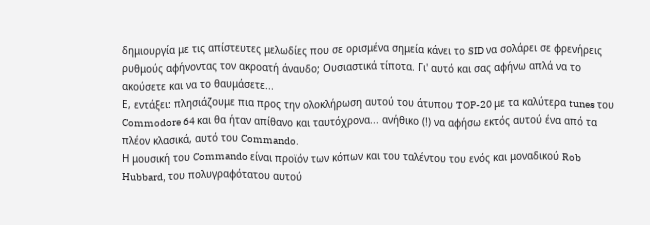δημιουργία με τις απίστευτες μελωδίες που σε ορισμένα σημεία κάνει το SID να σολάρει σε φρενήρεις ρυθμούς αφήνοντας τον ακροατή άναυδο; Ουσιαστικά τίποτα. Γι' αυτό και σας αφήνω απλά να το ακούσετε και να το θαυμάσετε...
Ε, εντάξει: πλησιάζουμε πια προς την ολοκλήρωση αυτού του άτυπου TOP-20 με τα καλύτερα tunes του Commodore 64 και θα ήταν απίθανο και ταυτόχρονα... ανήθικο (!) να αφήσω εκτός αυτού ένα από τα πλέον κλασικά, αυτό του Commando.
Η μουσική του Commando είναι προϊόν των κόπων και του ταλέντου του ενός και μοναδικού Rob Hubbard, του πολυγραφότατου αυτού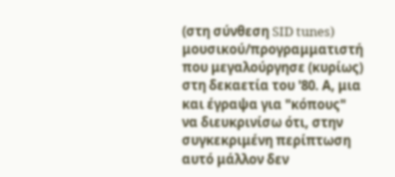(στη σύνθεση SID tunes) μουσικού/προγραμματιστή που μεγαλούργησε (κυρίως) στη δεκαετία του '80. Α, μια και έγραψα για "κόπους" να διευκρινίσω ότι, στην συγκεκριμένη περίπτωση αυτό μάλλον δεν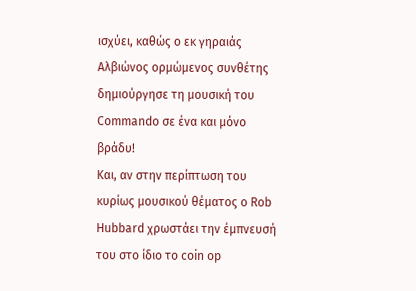ισχύει, καθώς ο εκ γηραιάς Αλβιώνος ορμώμενος συνθέτης δημιούργησε τη μουσική του Commando σε ένα και μόνο βράδυ!
Και, αν στην περίπτωση του κυρίως μουσικού θέματος ο Rob Hubbard χρωστάει την έμπνευσή του στο ίδιο το coin op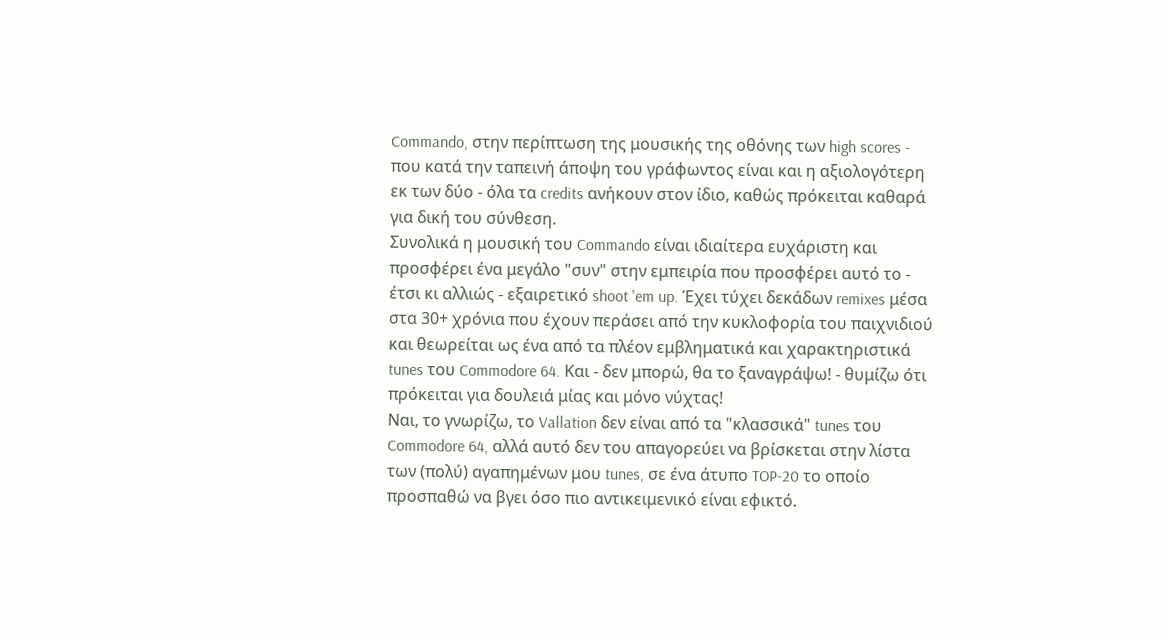Commando, στην περίπτωση της μουσικής της οθόνης των high scores - που κατά την ταπεινή άποψη του γράφωντος είναι και η αξιολογότερη εκ των δύο - όλα τα credits ανήκουν στον ίδιο, καθώς πρόκειται καθαρά για δική του σύνθεση.
Συνολικά η μουσική του Commando είναι ιδιαίτερα ευχάριστη και προσφέρει ένα μεγάλο "συν" στην εμπειρία που προσφέρει αυτό το - έτσι κι αλλιώς - εξαιρετικό shoot 'em up. Έχει τύχει δεκάδων remixes μέσα στα 30+ χρόνια που έχουν περάσει από την κυκλοφορία του παιχνιδιού και θεωρείται ως ένα από τα πλέον εμβληματικά και χαρακτηριστικά tunes του Commodore 64. Και - δεν μπορώ, θα το ξαναγράψω! - θυμίζω ότι πρόκειται για δουλειά μίας και μόνο νύχτας!
Ναι, το γνωρίζω, το Vallation δεν είναι από τα "κλασσικά" tunes του Commodore 64, αλλά αυτό δεν του απαγορεύει να βρίσκεται στην λίστα των (πολύ) αγαπημένων μου tunes, σε ένα άτυπο TOP-20 το οποίο προσπαθώ να βγει όσο πιο αντικειμενικό είναι εφικτό.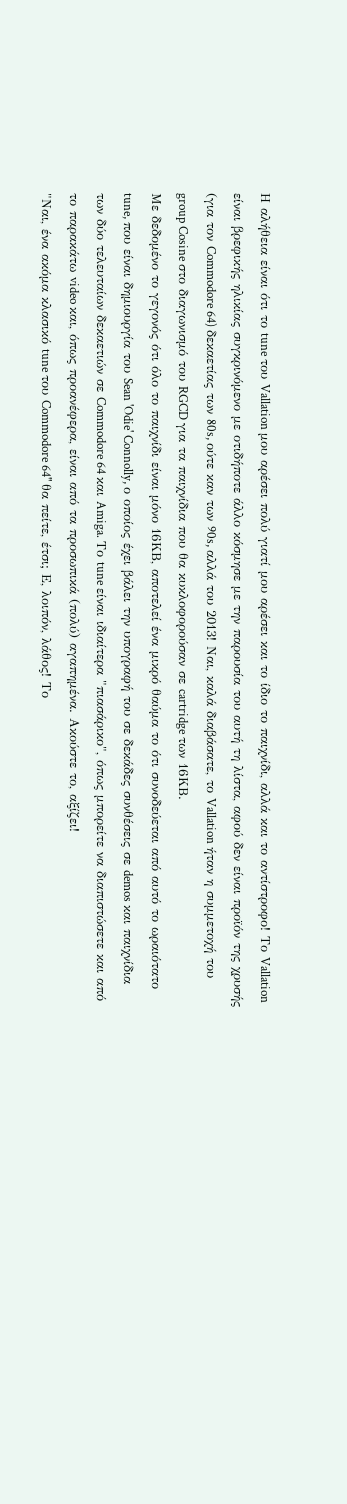Η αλήθεια είναι ότι το tune του Vallation μου αρέσει πολύ γιατί μου αρέσει και το ίδιο το παιχνίδι, αλλά και το αντίστροφο! Το Vallation είναι βρεφικής ηλικίας συγκρινόμενο με οτιδήποτε άλλο κόσμησε με την παρουσία του αυτή τη λίστα, αφού δεν είναι προϊόν της χρυσής (για τον Commodore 64) δεκαετίας των 80s, ούτε καν των 90s, αλλά του 2013! Ναι, καλά διαβάσατε, το Vallation ήταν η συμμετοχή του group Cosine στο διαγωνισμό του RGCD για τα παιχνίδια που θα κυκλοφορούσαν σε cartridge των 16ΚΒ.
Με δεδομένο το γεγονός ότι όλο το παιχνίδι είναι μόνο 16ΚΒ, αποτελεί ένα μικρό θαύμα το ότι συνοδεύεται από αυτό το ωραιότατο tune, που είναι δημιουργία του Sean 'Odie' Connolly, ο οποίος έχει βάλει την υπογραφή του σε δεκάδες συνθέσεις σε demos και παιχνίδια των δύο τελευταίων δεκαετιών σε Commodore 64 και Amiga. Το tune είναι ιδιαίτερα "πιασάρικο", όπως μπορείτε να διαπιστώσετε και από το παρακάτω video και, όπως προανέφερα, είναι από τα προσωπικά (πολύ) αγαπημένα. Ακούστε το, αξίζει!
"Ναι, ένα ακόμα κλασικό tune του Commodore 64" θα πείτε, έτσι; Ε, λοιπόν, λάθος! Το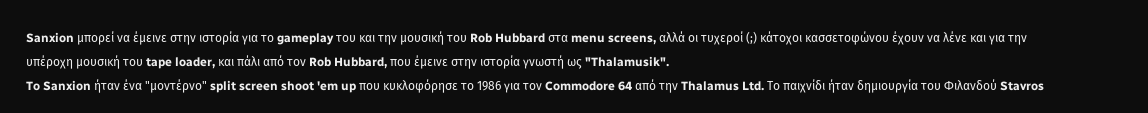Sanxion μπορεί να έμεινε στην ιστορία για το gameplay του και την μουσική του Rob Hubbard στα menu screens, αλλά οι τυχεροί (;) κάτοχοι κασσετοφώνου έχουν να λένε και για την υπέροχη μουσική του tape loader, και πάλι από τον Rob Hubbard, που έμεινε στην ιστορία γνωστή ως "Thalamusik".
To Sanxion ήταν ένα "μοντέρνο" split screen shoot 'em up που κυκλοφόρησε το 1986 για τον Commodore 64 από την Thalamus Ltd. Το παιχνίδι ήταν δημιουργία του Φιλανδού Stavros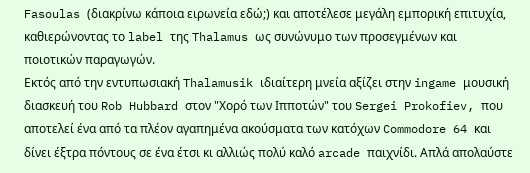Fasoulas (διακρίνω κάποια ειρωνεία εδώ;) και αποτέλεσε μεγάλη εμπορική επιτυχία, καθιερώνοντας το label της Thalamus ως συνώνυμο των προσεγμένων και ποιοτικών παραγωγών.
Εκτός από την εντυπωσιακή Thalamusik ιδιαίτερη μνεία αξίζει στην ingame μουσική διασκευή του Rob Hubbard στον "Χορό των Ιπποτών" του Sergei Prokofiev, που αποτελεί ένα από τα πλέον αγαπημένα ακούσματα των κατόχων Commodore 64 και δίνει έξτρα πόντους σε ένα έτσι κι αλλιώς πολύ καλό arcade παιχνίδι. Απλά απολαύστε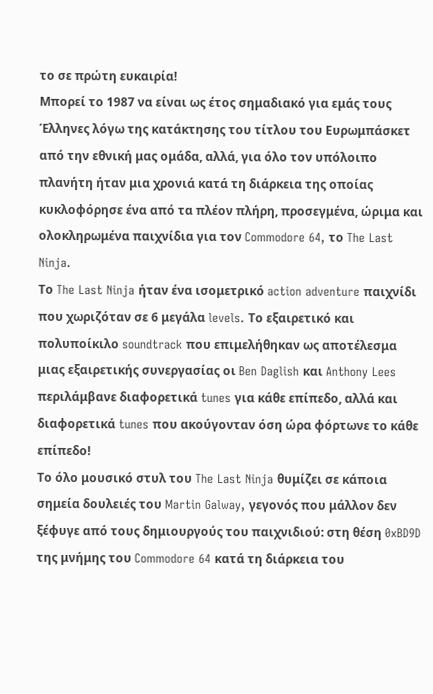το σε πρώτη ευκαιρία!
Μπορεί το 1987 να είναι ως έτος σημαδιακό για εμάς τους Έλληνες λόγω της κατάκτησης του τίτλου του Ευρωμπάσκετ από την εθνική μας ομάδα, αλλά, για όλο τον υπόλοιπο πλανήτη ήταν μια χρονιά κατά τη διάρκεια της οποίας κυκλοφόρησε ένα από τα πλέον πλήρη, προσεγμένα, ώριμα και ολοκληρωμένα παιχνίδια για τον Commodore 64, το The Last Ninja.
Το The Last Ninja ήταν ένα ισομετρικό action adventure παιχνίδι που χωριζόταν σε 6 μεγάλα levels. Το εξαιρετικό και πολυποίκιλο soundtrack που επιμελήθηκαν ως αποτέλεσμα μιας εξαιρετικής συνεργασίας οι Ben Daglish και Anthony Lees περιλάμβανε διαφορετικά tunes για κάθε επίπεδο, αλλά και διαφορετικά tunes που ακούγονταν όση ώρα φόρτωνε το κάθε επίπεδο!
Το όλο μουσικό στυλ του The Last Ninja θυμίζει σε κάποια σημεία δουλειές του Martin Galway, γεγονός που μάλλον δεν ξέφυγε από τους δημιουργούς του παιχνιδιού: στη θέση 0xBD9D της μνήμης του Commodore 64 κατά τη διάρκεια του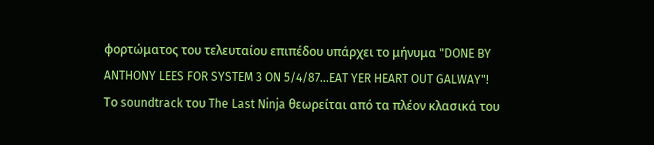φορτώματος του τελευταίου επιπέδου υπάρχει το μήνυμα "DONE BY ANTHONY LEES FOR SYSTEM 3 ON 5/4/87...EAT YER HEART OUT GALWAY"!
Το soundtrack του The Last Ninja θεωρείται από τα πλέον κλασικά του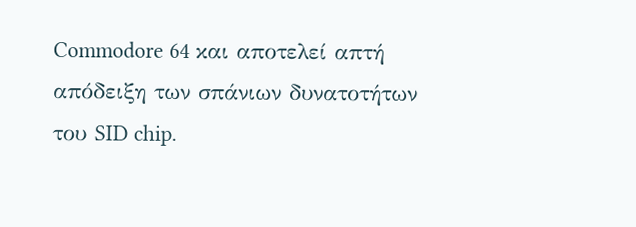Commodore 64 και αποτελεί απτή απόδειξη των σπάνιων δυνατοτήτων του SID chip.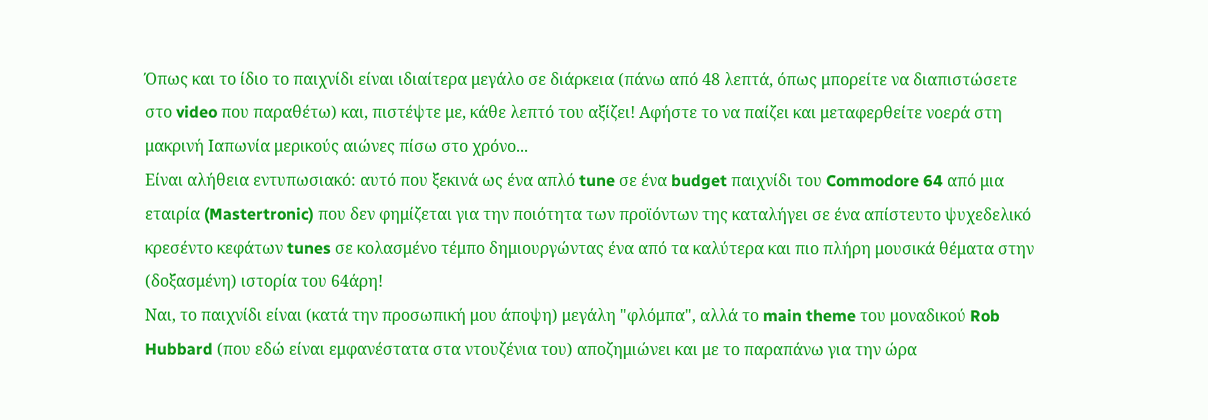Όπως και το ίδιο το παιχνίδι είναι ιδιαίτερα μεγάλο σε διάρκεια (πάνω από 48 λεπτά, όπως μπορείτε να διαπιστώσετε στο video που παραθέτω) και, πιστέψτε με, κάθε λεπτό του αξίζει! Αφήστε το να παίζει και μεταφερθείτε νοερά στη μακρινή Ιαπωνία μερικούς αιώνες πίσω στο χρόνο...
Είναι αλήθεια εντυπωσιακό: αυτό που ξεκινά ως ένα απλό tune σε ένα budget παιχνίδι του Commodore 64 από μια εταιρία (Mastertronic) που δεν φημίζεται για την ποιότητα των προϊόντων της καταλήγει σε ένα απίστευτο ψυχεδελικό κρεσέντο κεφάτων tunes σε κολασμένο τέμπο δημιουργώντας ένα από τα καλύτερα και πιο πλήρη μουσικά θέματα στην (δοξασμένη) ιστορία του 64άρη!
Ναι, το παιχνίδι είναι (κατά την προσωπική μου άποψη) μεγάλη "φλόμπα", αλλά το main theme του μοναδικού Rob Hubbard (που εδώ είναι εμφανέστατα στα ντουζένια του) αποζημιώνει και με το παραπάνω για την ώρα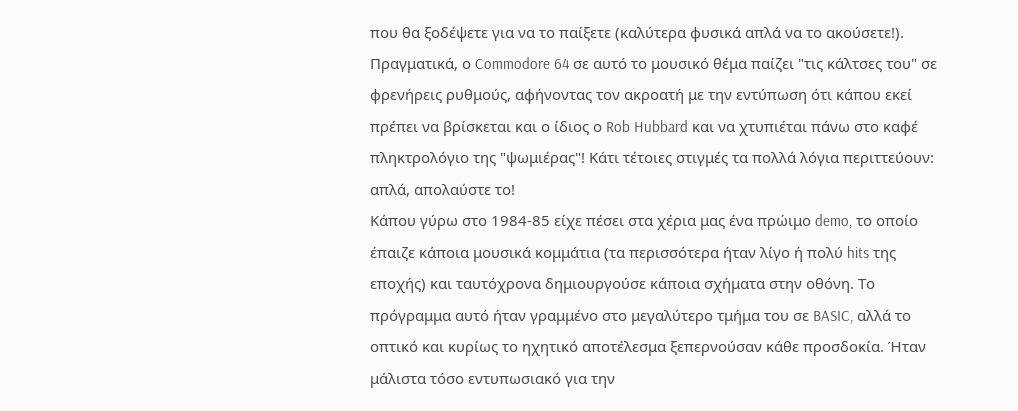που θα ξοδέψετε για να το παίξετε (καλύτερα φυσικά απλά να το ακούσετε!). Πραγματικά, ο Commodore 64 σε αυτό το μουσικό θέμα παίζει "τις κάλτσες του" σε φρενήρεις ρυθμούς, αφήνοντας τον ακροατή με την εντύπωση ότι κάπου εκεί πρέπει να βρίσκεται και ο ίδιος ο Rob Hubbard και να χτυπιέται πάνω στο καφέ πληκτρολόγιο της "ψωμιέρας"! Κάτι τέτοιες στιγμές τα πολλά λόγια περιττεύουν: απλά, απολαύστε το!
Κάπου γύρω στο 1984-85 είχε πέσει στα χέρια μας ένα πρώιμο demo, το οποίο έπαιζε κάποια μουσικά κομμάτια (τα περισσότερα ήταν λίγο ή πολύ hits της εποχής) και ταυτόχρονα δημιουργούσε κάποια σχήματα στην οθόνη. Το πρόγραμμα αυτό ήταν γραμμένο στο μεγαλύτερο τμήμα του σε BASIC, αλλά το οπτικό και κυρίως το ηχητικό αποτέλεσμα ξεπερνούσαν κάθε προσδοκία. Ήταν μάλιστα τόσο εντυπωσιακό για την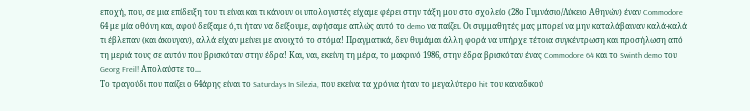εποχή, που, σε μια επίδειξη του τι είναι και τι κάνουν οι υπολογιστές είχαμε φέρει στην τάξη μου στο σχολείο (28ο Γυμνάσιο/Λύκειο Αθηνών) έναν Commodore 64 με μία οθόνη και, αφού δείξαμε ό,τι ήταν να δείξουμε, αφήσαμε απλώς αυτό το demo να παίζει. Οι συμμαθητές μας μπορεί να μην καταλάβαιναν καλά-καλά τι έβλεπαν (και άκουγαν), αλλά είχαν μείνει με ανοιχτό το στόμα! Πραγματικά, δεν θυμάμαι άλλη φορά να υπήρχε τέτοια συγκέντρωση και προσήλωση από τη μεριά τους σε αυτόν που βρισκόταν στην έδρα! Και, ναι, εκείνη τη μέρα, το μακρινό 1986, στην έδρα βρισκόταν ένας Commodore 64 και το Swinth demo του Georg Freil! Απολαύστε το...
Το τραγούδι που παίζει ο 64άρης είναι το Saturdays In Silezia, που εκείνα τα χρόνια ήταν το μεγαλύτερο hit του καναδικού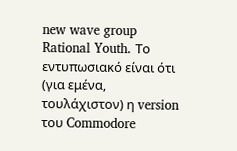new wave group Rational Youth. Το εντυπωσιακό είναι ότι (για εμένα, τουλάχιστον) η version του Commodore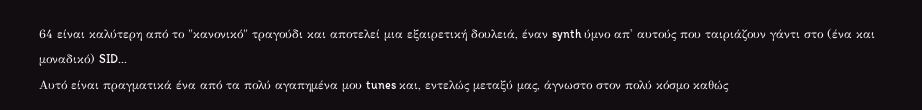64 είναι καλύτερη από το "κανονικό" τραγούδι και αποτελεί μια εξαιρετική δουλειά, έναν synth ύμνο απ' αυτούς που ταιριάζουν γάντι στο (ένα και μοναδικό) SID...
Αυτό είναι πραγματικά ένα από τα πολύ αγαπημένα μου tunes και, εντελώς μεταξύ μας, άγνωστο στον πολύ κόσμο καθώς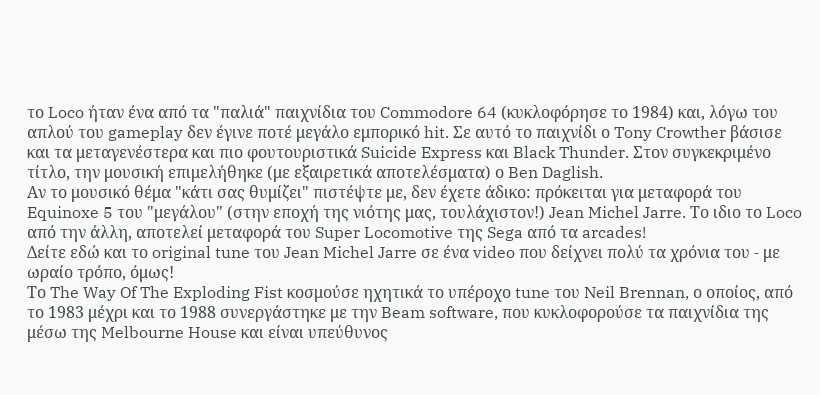το Loco ήταν ένα από τα "παλιά" παιχνίδια του Commodore 64 (κυκλοφόρησε το 1984) και, λόγω του απλού του gameplay δεν έγινε ποτέ μεγάλο εμπορικό hit. Σε αυτό το παιχνίδι ο Tony Crowther βάσισε και τα μεταγενέστερα και πιο φουτουριστικά Suicide Express και Black Thunder. Στον συγκεκριμένο τίτλο, την μουσική επιμελήθηκε (με εξαιρετικά αποτελέσματα) ο Ben Daglish.
Αν το μουσικό θέμα "κάτι σας θυμίζει" πιστέψτε με, δεν έχετε άδικο: πρόκειται για μεταφορά του Equinoxe 5 του "μεγάλου" (στην εποχή της νιότης μας, τουλάχιστον!) Jean Michel Jarre. Το ιδιο το Loco από την άλλη, αποτελεί μεταφορά του Super Locomotive της Sega από τα arcades!
Δείτε εδώ και το original tune του Jean Michel Jarre σε ένα video που δείχνει πολύ τα χρόνια του - με ωραίο τρόπο, όμως!
Το The Way Of The Exploding Fist κοσμούσε ηχητικά το υπέροχο tune του Neil Brennan, ο οποίος, από το 1983 μέχρι και το 1988 συνεργάστηκε με την Beam software, που κυκλοφορούσε τα παιχνίδια της μέσω της Melbourne House και είναι υπεύθυνος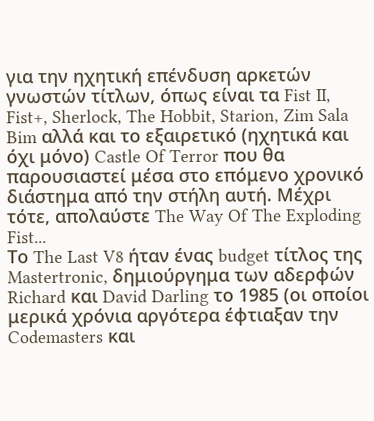για την ηχητική επένδυση αρκετών γνωστών τίτλων, όπως είναι τα Fist II, Fist+, Sherlock, The Hobbit, Starion, Zim Sala Bim αλλά και το εξαιρετικό (ηχητικά και όχι μόνο) Castle Of Terror που θα παρουσιαστεί μέσα στο επόμενο χρονικό διάστημα από την στήλη αυτή. Μέχρι τότε, απολαύστε The Way Of The Exploding Fist...
Το The Last V8 ήταν ένας budget τίτλος της Mastertronic, δημιούργημα των αδερφών Richard και David Darling το 1985 (οι οποίοι μερικά χρόνια αργότερα έφτιαξαν την Codemasters και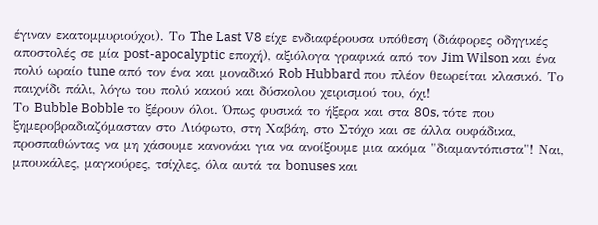έγιναν εκατομμυριούχοι). Το The Last V8 είχε ενδιαφέρουσα υπόθεση (διάφορες οδηγικές αποστολές σε μία post-apocalyptic εποχή), αξιόλογα γραφικά από τον Jim Wilson και ένα πολύ ωραίο tune από τον ένα και μοναδικό Rob Hubbard που πλέον θεωρείται κλασικό. Το παιχνίδι πάλι, λόγω του πολύ κακού και δύσκολου χειρισμού του, όχι!
Το Bubble Bobble το ξέρουν όλοι. Όπως φυσικά το ήξερα και στα 80s, τότε που ξημεροβραδιαζόμασταν στο Λιόφωτο, στη Χαβάη, στο Στόχο και σε άλλα ουφάδικα, προσπαθώντας να μη χάσουμε κανονάκι για να ανοίξουμε μια ακόμα "διαμαντόπιστα"! Ναι, μπουκάλες, μαγκούρες, τσίχλες, όλα αυτά τα bonuses και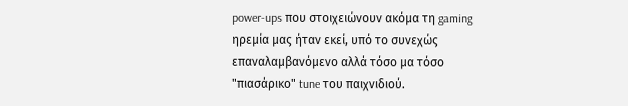power-ups που στοιχειώνουν ακόμα τη gaming ηρεμία μας ήταν εκεί, υπό το συνεχώς επαναλαμβανόμενο αλλά τόσο μα τόσο "πιασάρικο" tune του παιχνιδιού.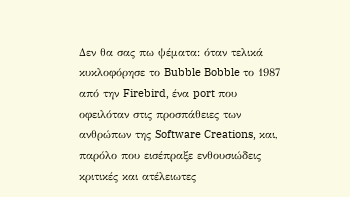Δεν θα σας πω ψέματα: όταν τελικά κυκλοφόρησε το Bubble Bobble το 1987 από την Firebird, ένα port που οφειλόταν στις προσπάθειες των ανθρώπων της Software Creations, και, παρόλο που εισέπραξε ενθουσιώδεις κριτικές και ατέλειωτες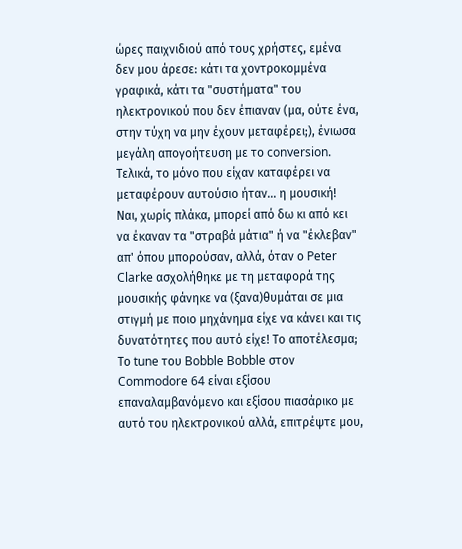ώρες παιχνιδιού από τους χρήστες, εμένα δεν μου άρεσε: κάτι τα χοντροκομμένα γραφικά, κάτι τα "συστήματα" του ηλεκτρονικού που δεν έπιαναν (μα, ούτε ένα, στην τύχη να μην έχουν μεταφέρει;), ένιωσα μεγάλη απογοήτευση με το conversion. Τελικά, το μόνο που είχαν καταφέρει να μεταφέρουν αυτούσιο ήταν... η μουσική!
Ναι, χωρίς πλάκα, μπορεί από δω κι από κει να έκαναν τα "στραβά μάτια" ή να "έκλεβαν" απ' όπου μπορούσαν, αλλά, όταν ο Peter Clarke ασχολήθηκε με τη μεταφορά της μουσικής φάνηκε να (ξανα)θυμάται σε μια στιγμή με ποιο μηχάνημα είχε να κάνει και τις δυνατότητες που αυτό είχε! Το αποτέλεσμα; Το tune του Bobble Bobble στον Commodore 64 είναι εξίσου επαναλαμβανόμενο και εξίσου πιασάρικο με αυτό του ηλεκτρονικού αλλά, επιτρέψτε μου,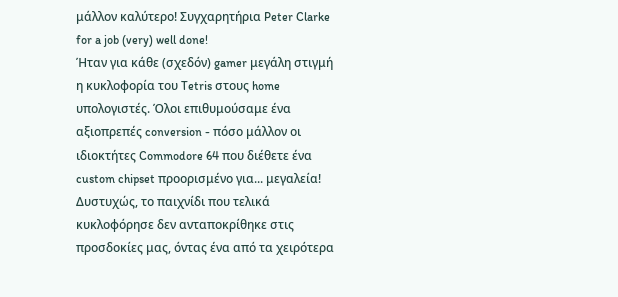μάλλον καλύτερο! Συγχαρητήρια Peter Clarke for a job (very) well done!
Ήταν για κάθε (σχεδόν) gamer μεγάλη στιγμή η κυκλοφορία του Tetris στους home υπολογιστές. Όλοι επιθυμούσαμε ένα αξιοπρεπές conversion - πόσο μάλλον οι ιδιοκτήτες Commodore 64 που διέθετε ένα custom chipset προορισμένο για... μεγαλεία!
Δυστυχώς, το παιχνίδι που τελικά κυκλοφόρησε δεν ανταποκρίθηκε στις προσδοκίες μας, όντας ένα από τα χειρότερα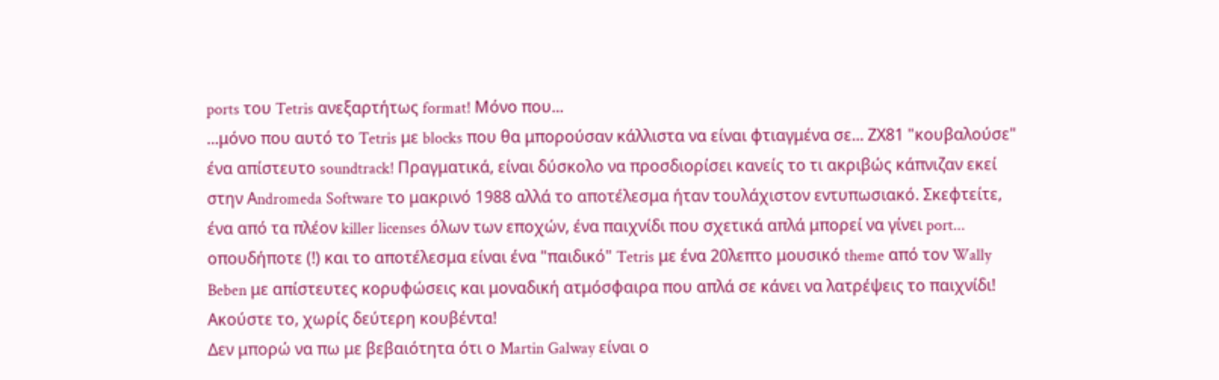ports του Tetris ανεξαρτήτως format! Μόνο που...
...μόνο που αυτό το Tetris με blocks που θα μπορούσαν κάλλιστα να είναι φτιαγμένα σε... ΖΧ81 "κουβαλούσε" ένα απίστευτο soundtrack! Πραγματικά, είναι δύσκολο να προσδιορίσει κανείς το τι ακριβώς κάπνιζαν εκεί στην Αndromeda Software το μακρινό 1988 αλλά το αποτέλεσμα ήταν τουλάχιστον εντυπωσιακό. Σκεφτείτε, ένα από τα πλέον killer licenses όλων των εποχών, ένα παιχνίδι που σχετικά απλά μπορεί να γίνει port... οπουδήποτε (!) και το αποτέλεσμα είναι ένα "παιδικό" Tetris με ένα 20λεπτο μουσικό theme από τον Wally Beben με απίστευτες κορυφώσεις και μοναδική ατμόσφαιρα που απλά σε κάνει να λατρέψεις το παιχνίδι! Ακούστε το, χωρίς δεύτερη κουβέντα!
Δεν μπορώ να πω με βεβαιότητα ότι ο Martin Galway είναι ο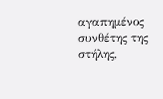αγαπημένος συνθέτης της στήλης,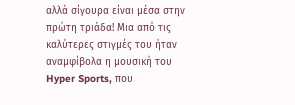αλλά σίγουρα είναι μέσα στην πρώτη τριάδα! Μια από τις καλύτερες στιγμές του ήταν αναμφίβολα η μουσική του Hyper Sports, που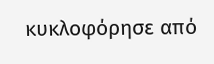κυκλοφόρησε από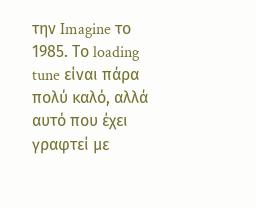την Imagine το 1985. Το loading tune είναι πάρα πολύ καλό, αλλά αυτό που έχει γραφτεί με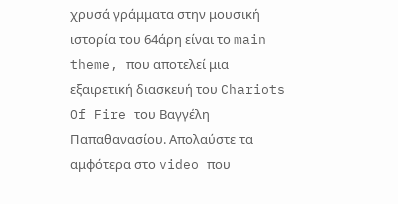χρυσά γράμματα στην μουσική ιστορία του 64άρη είναι το main theme, που αποτελεί μια εξαιρετική διασκευή του Chariots Of Fire του Βαγγέλη Παπαθανασίου. Απολαύστε τα αμφότερα στο video που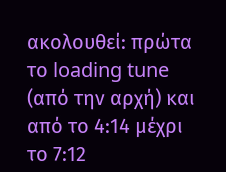ακολουθεί: πρώτα το loading tune (από την αρχή) και από το 4:14 μέχρι το 7:12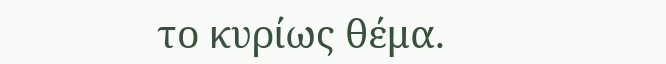το κυρίως θέμα.